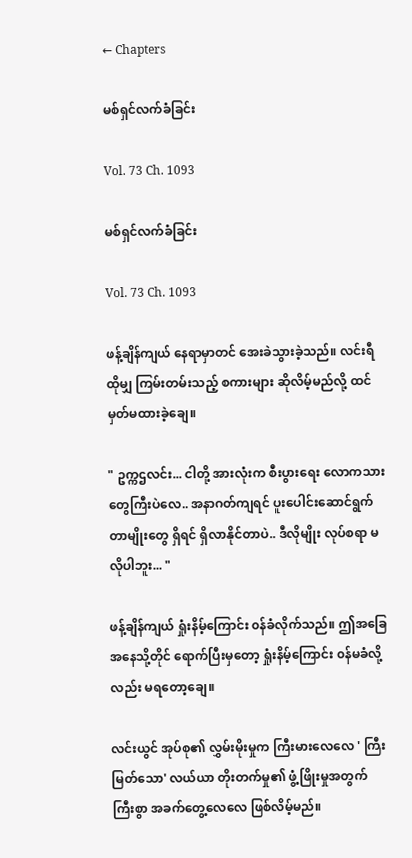← Chapters

မစ်ရှင်လက်ခံခြင်း

Vol. 73 Ch. 1093

မစ်ရှင်လက်ခံခြင်း

Vol. 73 Ch. 1093

ဖန့်ချိန်ကျယ် နေရာမှာတင် အေးခဲသွားခဲ့သည်။ လင်းရီ ထိုမျှ ကြမ်းတမ်းသည့် စကားများ ဆိုလိမ့်မည်လို့ ထင်မှတ်မထားခဲ့ချေ။

" ဥက္ကဌလင်း... ငါတို့ အားလုံးက စီးပွားရေး လောကသားတွေကြီးပဲလေ.. အနာဂတ်ကျရင် ပူးပေါင်းဆောင်ရွက်တာမျိုးတွေ ရှိရင် ရှိလာနိုင်တာပဲ.. ဒီလိုမျိုး လုပ်စရာ မလိုပါဘူး... "

ဖန့်ချိန်ကျယ် ရှုံးနိမ့်ကြောင်း ၀န်ခံလိုက်သည်။ ဤအခြေအနေသို့တိုင် ရောက်ပြီးမှတော့ ရှုံးနိမ့်ကြောင်း ၀န်မခံလို့လည်း မရတော့ချေ။

လင်းယွင် အုပ်စု၏ လွှမ်းမိုးမှုက ကြီးမားလေလေ ' ကြီးမြတ်သော' လယ်ယာ တိုးတက်မှု၏ ဖွံ့ဖြိုးမှုအတွက် ကြီးစွာ အခက်တွေ့လေလေ ဖြစ်လိမ့်မည်။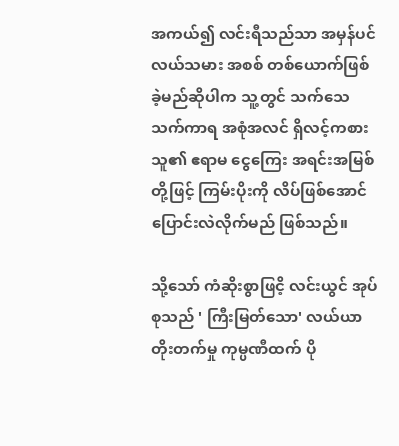အကယ်၍ လင်းရီသည်သာ အမှန်ပင် လယ်သမား အစစ် တစ်ယောက်ဖြစ်ခဲ့မည်ဆိုပါက သူ့တွင် သက်သေသက်ကာရ အစုံအလင် ရှိလင့်ကစား သူ၏ ဧရာမ ငွေကြေး အရင်းအမြစ်တို့ဖြင့် ကြမ်းပိုးကို လိပ်ဖြစ်အောင် ပြောင်းလဲလိုက်မည် ဖြစ်သည်။

သို့သော် ကံဆိုးစွာဖြငိ့ လင်းယွင် အုပ်စုသည် ' ကြီးမြတ်သော' လယ်ယာ တိုးတက်မှု ကုမ္ပဏီထက် ပို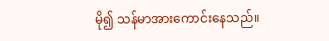မို၍ သန်မာအားကောင်းနေသည်။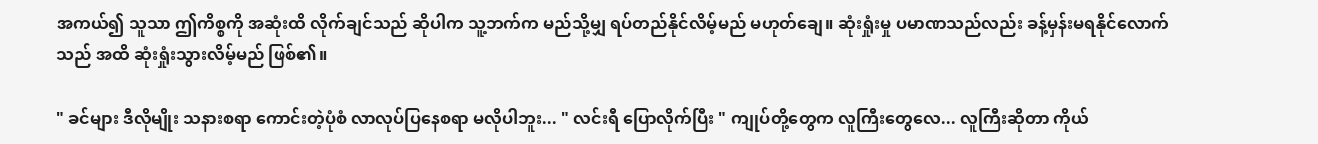အကယ်၍ သူသာ ဤကိစ္စကို အဆုံးထိ လိုက်ချင်သည် ဆိုပါက သူ့ဘက်က မည်သို့မျှ ရပ်တည်နိုင်လိမ့်မည် မဟုတ်ချေ။ ဆုံးရှုံးမှု ပမာဏသည်လည်း ခန့်မှန်းမရနိုင်လောက်သည် အထိ ဆုံးရှုံးသွားလိမ့်မည် ဖြစ်၏။

" ခင်များ ဒီလိုမျိုး သနားစရာ ကောင်းတဲ့ပုံစံ လာလုပ်ပြနေစရာ မလိုပါဘူး... " လင်းရီ ပြောလိုက်ပြီး " ကျုပ်တို့တွေက လူကြီးတွေလေ... လူကြီးဆိုတာ ကိုယ်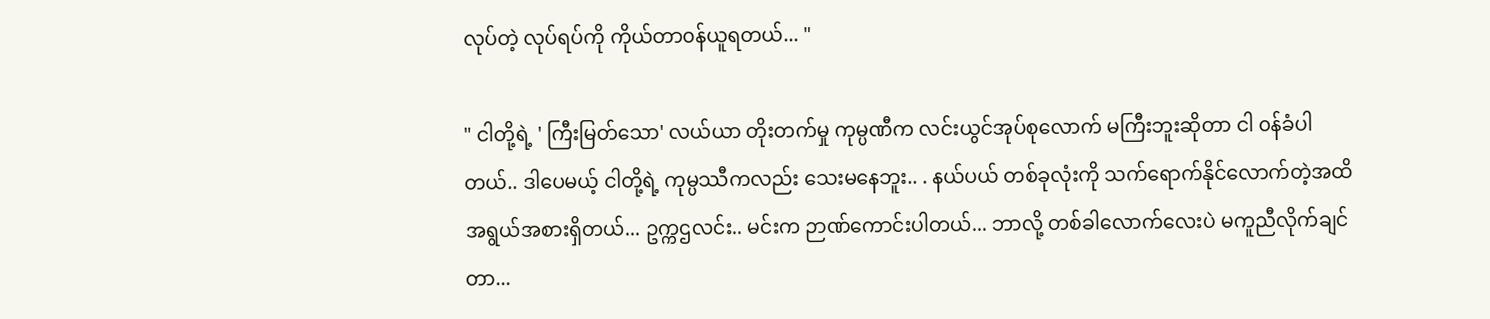လုပ်တဲ့ လုပ်ရပ်ကို ကိုယ်တာ၀န်ယူရတယ်... "

" ငါတို့ရဲ့ ' ကြီးမြတ်သော' လယ်ယာ တိုးတက်မှု ကုမ္ပဏီက လင်းယွင်အုပ်စုလောက် မကြီးဘူးဆိုတာ ငါ ၀န်ခံပါတယ်.. ဒါပေမယ့် ငါတို့ရဲ့ ကုမ္ပဿီကလည်း သေးမနေဘူး.. . နယ်ပယ် တစ်ခုလုံးကို သက်ရောက်နိုင်လောက်တဲ့အထိ အရွယ်အစားရှိတယ်... ဥက္ကဌလင်း.. မင်းက ဉာဏ်ကောင်းပါတယ်... ဘာလို့ တစ်ခါလောက်လေးပဲ မကူညီလိုက်ချင်တာ...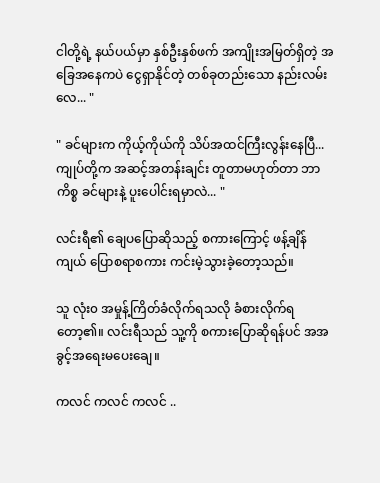ငါတို့ရဲ့ နယ်ပယ်မှာ နှစ်ဦးနှစ်ဖက် အကျိုးအမြတ်ရှိတဲ့ အခြေအနေကပဲ ငွေရှာနိုင်တဲ့ တစ်ခုတည်းသော နည်းလမ်းလေ... "

" ခင်များက ကိုယ့်ကိုယ်ကို သိပ်အထင်ကြီးလွန်းနေပြီ... ကျုပ်တို့က အဆင့်အတန်းချင်း တူတာမဟုတ်တာ ဘာကိစ္စ ခင်များနဲ့ ပူးပေါင်းရမှာလဲ... "

လင်းရီ၏ ချေပပြောဆိုသည့် စကားကြောင့် ဖန့်ချိန်ကျယ် ပြောစရာစကား ကင်းမဲ့သွားခဲ့တော့သည်။

သူ လုံး၀ အမှုန့်ကြိတ်ခံလိုက်ရသလို ခံစားလိုက်ရတော့၏။ လင်းရီသည် သူ့ကို စကားပြောဆိုရန်ပင် အအခွင့်အရေးမပေးချေ။

ကလင် ကလင် ကလင် ..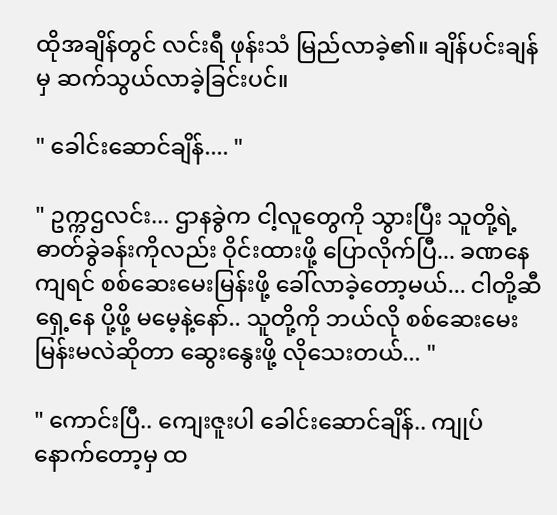ထိုအချိန်တွင် လင်းရီ ဖုန်းသံ မြည်လာခဲ့၏။ ချိန်ပင်းချန်မှ ဆက်သွယ်လာခဲ့ခြင်းပင်။

" ခေါင်းဆောင်ချိန်.... "

" ဥက္ကဌလင်း... ဌာနခွဲက ငါ့လူတွေကို သွားပြီး သူတို့ရဲ့ ဓာတ်ခွဲခန်းကိုလည်း ဝိုင်းထားဖို့ ပြောလိုက်ပြီ... ခဏနေကျရင် စစ်ဆေးမေးမြန်းဖို့ ခေါ်လာခဲ့တော့မယ်... ငါတို့ဆီ ရှေ့နေ ပို့ဖို့ မမေ့နဲ့နော်.. သူတို့ကို ဘယ်လို စစ်ဆေးမေးမြန်းမလဲဆိုတာ ဆွေးနွေးဖို့ လိုသေးတယ်... "

" ကောင်းပြီ.. ကျေးဇူးပါ ခေါင်းဆောင်ချိန်.. ကျုပ် နောက်တော့မှ ထ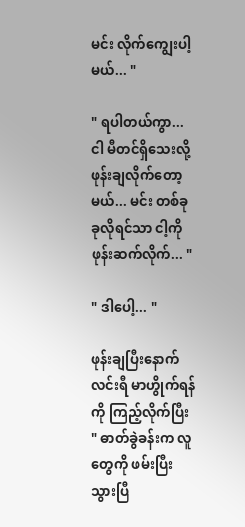မင်း လိုက်ကျွေးပါ့မယ်... "

" ရပါတယ်ကွာ... ငါ မီတင်ရှိသေးလို့ ဖုန်းချလိုက်တော့မယ်... မင်း တစ်ခုခုလိုရင်သာ ငါ့ကို ဖုန်းဆက်လိုက်... "

" ဒါပေါ့... "

ဖုန်းချပြီးနောက် လင်းရီ မာဟွိုက်ရန်ကို ကြည့်လိုက်ပြီး " ဓာတ်ခွဲခန်းက လူတွေကို ဖမ်းပြီးသွားပြီ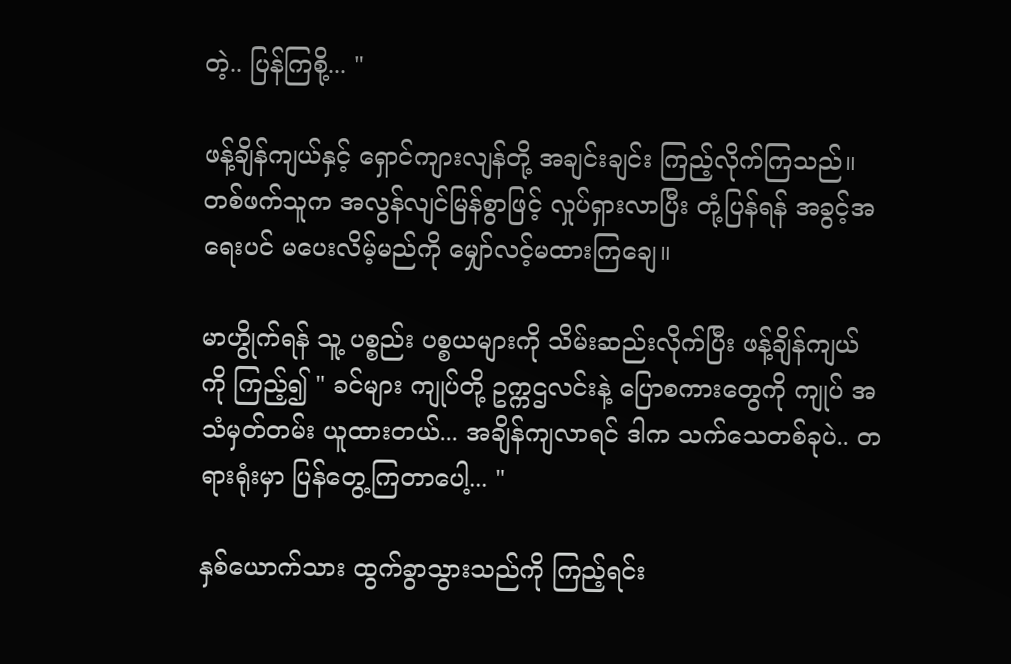တဲ့.. ပြန်ကြစို့... "

ဖန့်ချိန်ကျယ်နှင့် ရှောင်ကျားလျန်တို့ အချင်းချင်း ကြည့်လိုက်ကြသည်။ တစ်ဖက်သူက အလွန်လျင်မြန်စွာဖြင့် လှုပ်ရှားလာပြီး တုံ့ပြန်ရန် အခွင့်အရေးပင် မပေးလိမ့်မည်ကို မျှော်လင့်မထားကြချေ။

မာဟွိုက်ရန် သူ့ ပစ္စည်း ပစ္စယများကို သိမ်းဆည်းလိုက်ပြီး ဖန့်ချိန်ကျယ်ကို ကြည့်၍ " ခင်များ ကျုပ်တို့ ဥက္ကဌလင်းနဲ့ ပြောစကားတွေကို ကျုပ် အသံမှတ်တမ်း ယူထားတယ်... အချိန်ကျလာရင် ဒါက သက်သေတစ်ခုပဲ.. တရားရုံးမှာ ပြန်တွေ့ကြတာပေါ့... "

နှစ်ယောက်သား ထွက်ခွာသွားသည်ကို ကြည့်ရင်း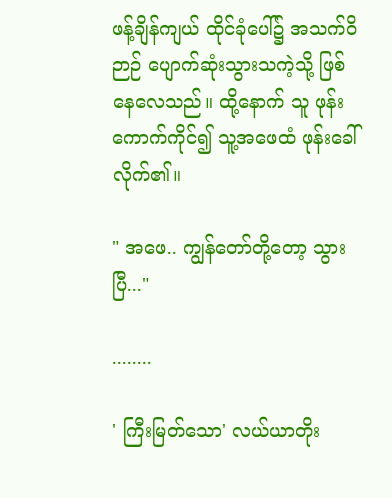ဖန့်ချိန်ကျယ် ထိုင်ခုံပေါ်၌ အသက်ဝိဉာဉ် ပျောက်ဆုံးသွားသကဲ့သို့ ဖြစ်နေလေသည်။ ထို့နောက် သူ ဖုန်းကောက်ကိုင်၍ သူ့အဖေထံ ဖုန်းခေါ်လိုက်၏။

" အဖေ.. ကျွန်တော်တို့တော့ သွားပြီ..."

........

' ကြီးမြတ်သော' လယ်ယာတိုး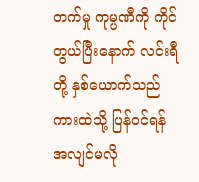တက်မှု ကုမ္ပဏီကို ကိုင်တွယ်ပြီးနောက် လင်းရီတို့ နှစ်ယောက်သည် ကားထဲသို့ ပြန်၀င်ရန် အလျင်မလို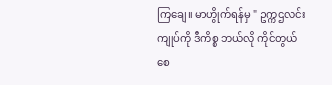ကြချေ။ မာဟွိုက်ရန်မှ " ဥက္ကဌလင်း ကျုပ်ကို ဒီကိစ္စ ဘယ်လို ကိုင်တွယ်စေ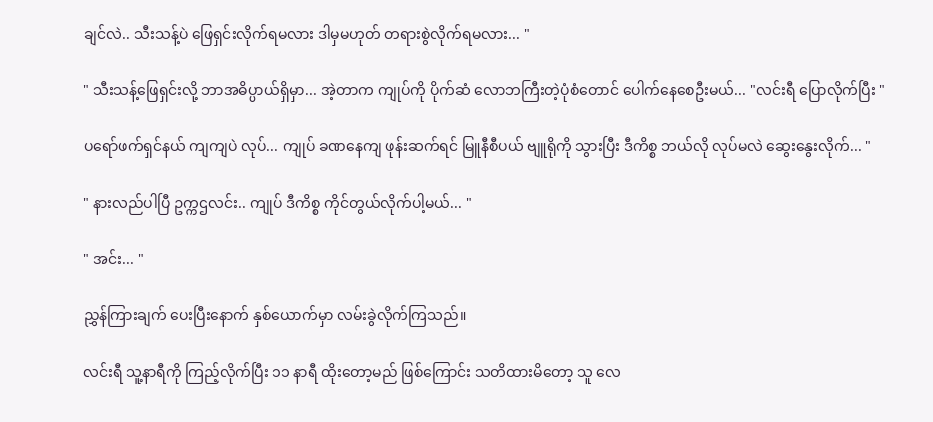ချင်လဲ.. သီးသန့်ပဲ ဖြေရှင်းလိုက်ရမလား ဒါမှမဟုတ် တရားစွဲလိုက်ရမလား... "

" သီးသန့်ဖြေရှင်းလို့ ဘာအဓိပ္ပာယ်ရှိမှာ... အဲ့တာက ကျုပ်ကို ပိုက်ဆံ လောဘကြီးတဲ့ပုံစံတောင် ပေါက်နေစေဦးမယ်... "လင်းရီ ပြောလိုက်ပြီး "

ပရော်ဖက်ရှင်နယ် ကျကျပဲ လုပ်... ကျုပ် ခဏနေကျ ဖုန်းဆက်ရင် မြူနီစီပယ် ဗျူရိုကို သွားပြီး ဒီကိစ္စ ဘယ်လို လုပ်မလဲ ဆွေးနွေးလိုက်... "

" နားလည်ပါပြီ ဥက္ကဌလင်း.. ကျုပ် ဒီကိစ္စ ကိုင်တွယ်လိုက်ပါ့မယ်... "

" အင်း... "

ညွှန်ကြားချက် ပေးပြီးနောက် နှစ်ယောက်မှာ လမ်းခွဲလိုက်ကြသည်။

လင်းရီ သူ့နာရီကို ကြည့်လိုက်ပြီး ၁၁ နာရီ ထိုးတော့မည် ဖြစ်ကြောင်း သတိထားမိတော့ သူ လေ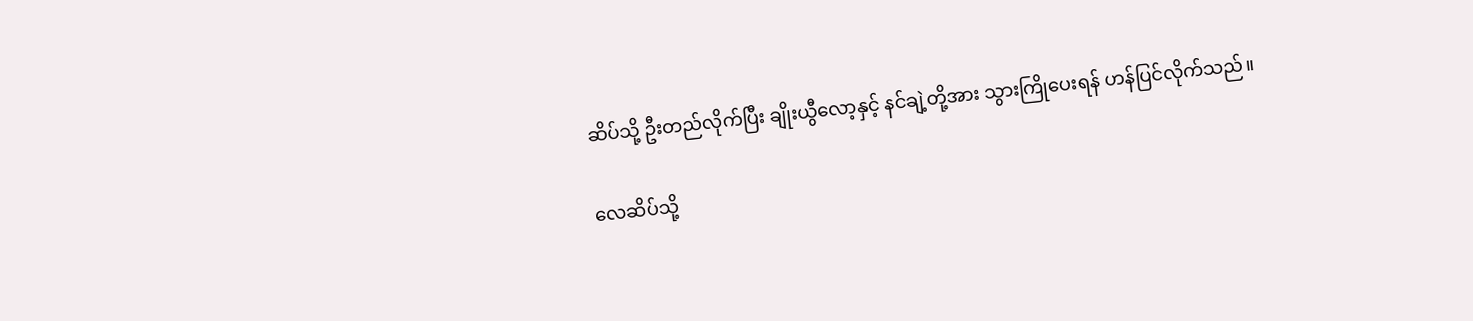ဆိပ်သို့ ဦးတည်လိုက်ပြီး ချိုးယွီလော့နှင့် နင်ချဲ့တို့အား သွားကြိုပေးရန် ဟန်ပြင်လိုက်သည်။

လေဆိပ်သို့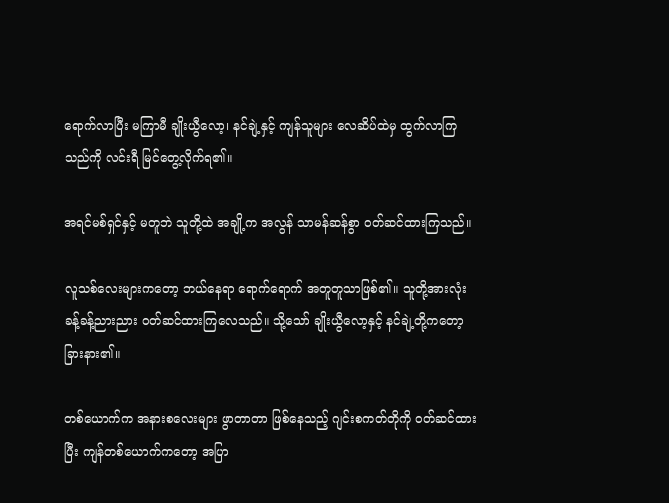ရောက်လာပြီး မကြာမီ ချိုးယွီလော့၊ နင်ချဲ့နှင့် ကျန်သူများ လေဆိပ်ထဲမှ ထွက်လာကြသည်ကို လင်းရီ မြင်တွေ့လိုက်ရ၏။

အရင်မစ်ရှင်နှင့် မတူဘဲ သူတို့ထဲ အချို့က အလွန် သာမန်ဆန်စွာ ၀တ်ဆင်ထားကြသည်။

လူသစ်လေးများကတော့ ဘယ်နေရာ ရောက်ရောက် အတူတူသာဖြစ်၏။ သူတို့အားလုံး ခန့်ခန့်ညားညား ၀တ်ဆင်ထားကြလေသည်။ သို့သော် ချိုးယွီလော့နှင့် နင်ချဲ့တို့ကတော့ ခြားနား၏။

တစ်ယောက်က အနားစလေးများ ဖွာတာတာ ဖြစ်နေသည့် ဂျင်းစကတ်တိုကို ၀တ်ဆင်ထားပြီး ကျန်တစ်ယောက်ကတော့ အပြာ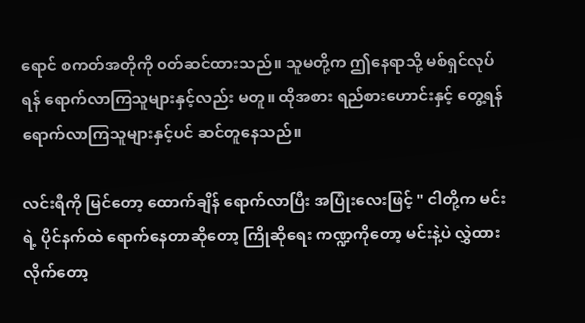ရောင် စကတ်အတိုကို ၀တ်ဆင်ထားသည်။ သူမတို့က ဤနေရာသို့ မစ်ရှင်လုပ်ရန် ရောက်လာကြသူများနှင့်လည်း မတူ။ ထိုအစား ရည်စားဟောင်းနှင့် တွေ့ရန် ရောက်လာကြသူများနှင့်ပင် ဆင်တူနေသည်။

လင်းရီကို မြင်တော့ ထောက်ချိန် ရောက်လာပြီး အပြုံးလေးဖြင့် " ငါတို့က မင်းရဲ့ ပိုင်နက်ထဲ ရောက်နေတာဆိုတော့ ကြိုဆိုရေး ကဏ္ဍကိုတော့ မင်းနဲ့ပဲ လွှဲထားလိုက်တော့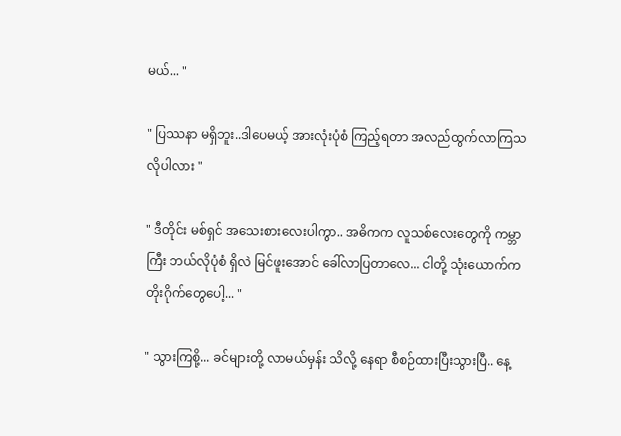မယ်... "

" ပြဿနာ မရှိဘူး..ဒါပေမယ့် အားလုံးပုံစံ ကြည့်ရတာ အလည်ထွက်လာကြသလိုပါလား "

" ဒီတိုင်း မစ်ရှင် အသေးစားလေးပါကွာ.. အဓိကက လူသစ်လေးတွေကို ကမ္ဘာကြီး ဘယ်လိုပုံစံ ရှိလဲ မြင်ဖူးအောင် ခေါ်လာပြတာလေ... ငါတို့ သုံးယောက်က တိုးဂိုက်တွေပေါ့... "

" သွားကြစို့... ခင်များတို့ လာမယ်မှန်း သိလို့ နေရာ စီစဉ်ထားပြီးသွားပြီ.. နေ့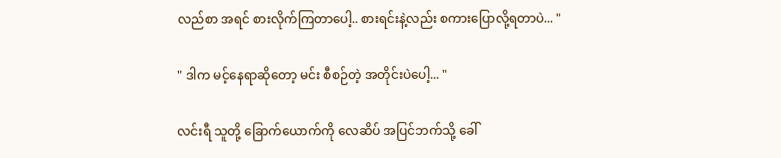လည်စာ အရင် စားလိုက်ကြတာပေါ့.. စားရင်းနဲ့လည်း စကားပြောလို့ရတာပဲ... "

" ဒါက မင့်နေရာဆိုတော့ မင်း စီစဉ်တဲ့ အတိုင်းပဲပေါ့... "

လင်းရီ သူတို့ ခြောက်ယောက်ကို လေဆိပ် အပြင်ဘက်သို့ ခေါ်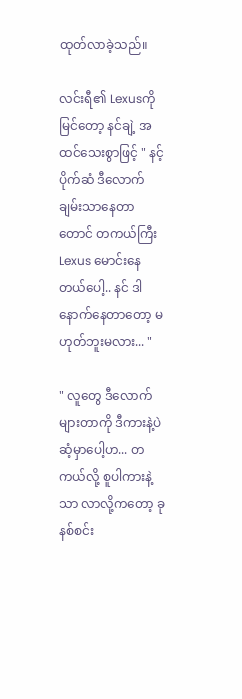ထုတ်လာခဲ့သည်။

လင်းရီ၏ Lexusကို မြင်တော့ နင်ချဲ့ အထင်သေးစွာဖြင့် " နင့်ပိုက်ဆံ ဒီလောက်ချမ်းသာနေတာတောင် တကယ်ကြီး Lexus မောင်းနေတယ်ပေါ့.. နင် ဒါ နောက်နေတာတော့ မဟုတ်ဘူးမလား... "

" လူတွေ ဒီလောက်များတာကို ဒီကားနဲ့ပဲ ဆံ့မှာပေါ့ဟ... တကယ်လို့ စူပါကားနဲ့သာ လာလို့ကတော့ ခုနစ်စင်း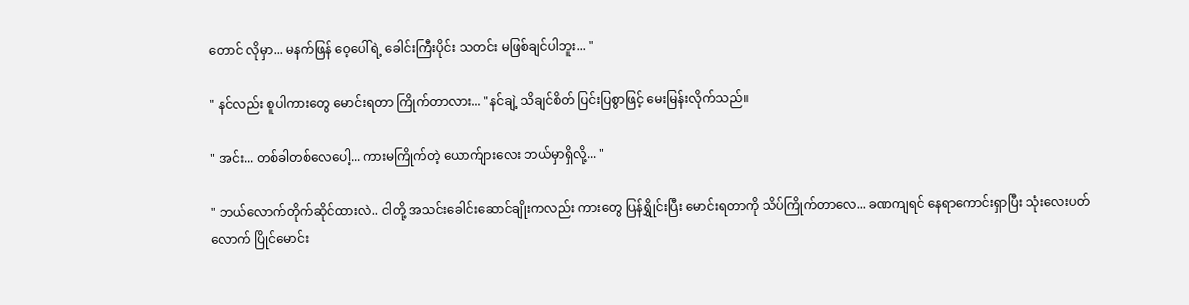တောင် လိုမှာ... မနက်ဖြန် ဝေ့ပေါ်ရဲ့ ခေါင်းကြီးပိုင်း သတင်း မဖြစ်ချင်ပါဘူး... "

" နင်လည်း စူပါကားတွေ မောင်းရတာ ကြိုက်တာလား... "နင်ချဲ့ သိချင်စိတ် ပြင်းပြစွာဖြင့် မေးမြန်းလိုက်သည်။

" အင်း... တစ်ခါတစ်လေပေါ့... ကားမကြိုက်တဲ့ ယောက်ျားလေး ဘယ်မှာရှိလို့... "

" ဘယ်လောက်တိုက်ဆိုင်ထားလဲ.. ငါတို့ အသင်းခေါင်းဆောင်ချိုးကလည်း ကားတွေ ပြန်ရွှိုင်းပြီး မောင်းရတာကို သိပ်ကြိုက်တာလေ... ခဏကျရင် နေရာကောင်းရှာပြီး သုံးလေးပတ်လောက် ပြိုင်မောင်း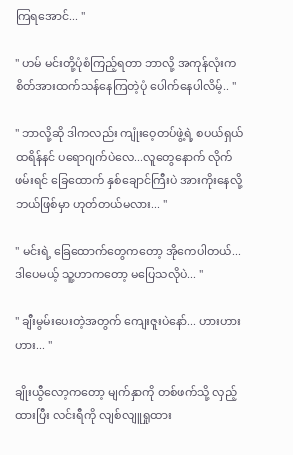ကြရအောင်... "

" ဟမ် မင်းတို့ပုံစံကြည့်ရတာ ဘာလို့ အကုန်လုံးက စိတ်အားထက်သန်နေကြတဲ့ပုံ ပေါက်နေပါလိမ့်.. "

" ဘာလို့ဆို ဒါကလည်း ကျုံးဝေ့တပ်ဖွဲ့ရဲ့ စပယ်ရှယ် ထရိန်နင် ပရောဂျက်ပဲလေ...လူတွေနောက် လိုက်ဖမ်းရင် ခြေထောက် နှစ်ချောင်ကြီးပဲ အားကိုးနေလို့ ဘယ်ဖြစ်မှာ ဟုတ်တယ်မလား... "

" မင်းရဲ့ ခြေထောက်တွေကတော့ အိုကေပါတယ်... ဒါပေမယ့် သူ့ဟာကတော့ မပြေသလိုပဲ... "

" ချီးမွမ်းပေးတဲ့အတွက် ကျေးဇူးပဲနော်... ဟားဟားဟား... "

ချိုးယွီလော့ကတော့ မျက်နှာကို တစ်ဖက်သို့ လှည့်ထားပြီး လင်းရီကို လျစ်လျူရှုထား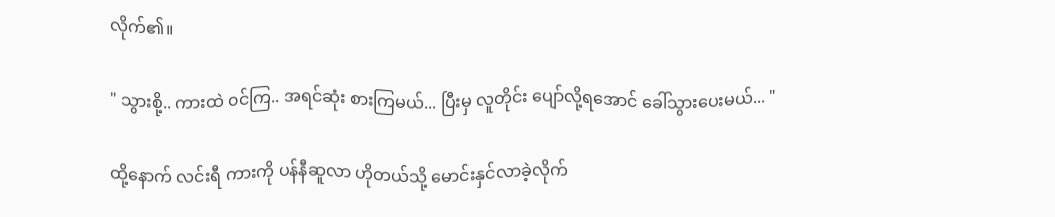လိုက်၏။

" သွားစို့.. ကားထဲ ၀င်ကြ.. အရင်ဆုံး စားကြမယ်... ပြီးမှ လူတိုင်း ပျော်လို့ရအောင် ခေါ်သွားပေးမယ်... "

ထို့နောက် လင်းရီ ကားကို ပန်နီဆူလာ ဟိုတယ်သို့ မောင်းနှင်လာခဲ့လိုက်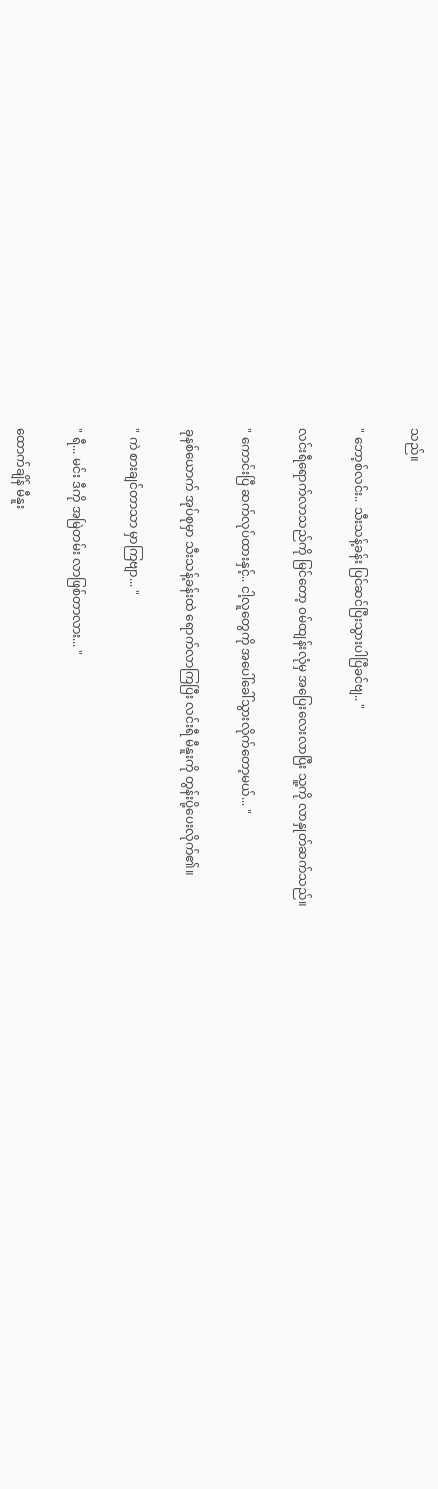သည်။

" ဘော့စ်လင်း.. သီးသန့်ခန်း ပြင်ဆင်ပြီးသွားပါပြီခင်ဗျ.. "

လင်းရီရောက်လာသည်ကို မြင်တော့ ၀မ်ထျန်းလုံမှ အပြေးလေးလာပြီး သူ့ကို လာနှုတ်ဆက်သည်။

" ကောင်းပြီ ဆက်လုပ်ထားနှင့်.. ငါ့လူတွေကို အပေါ်ခေါ်သွားလိုက်တော့မယ်... "

ခုနစ်ယောက် အုပ်စုမှာ သီးသန့်ခန်းထဲ ရောက်လာကြပြီး လင်းရီ မီနူးကို တွန်းပို့ပေးလိုက်၏။

" ကဲ စားချင်တာသာ မှာကြဗျာ... "

" ရီ... မင်း ဒီကို အမြဲတမ်း လာဖြစ်တာလား... "

ထောက်ချိန် မီနူး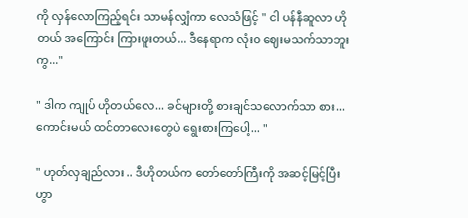ကို လှန်လောကြည့်ရင်း သာမန်လျှံကာ လေသံဖြင့် " ငါ ပန်နီဆူလာ ဟိုတယ် အကြောင်း ကြားဖူးတယ်... ဒီနေရာက လုံး၀ ဈေးမသက်သာဘူးကွ..."

" ဒါက ကျုပ် ဟိုတယ်လေ... ခင်များတို့ စားချင်သလောက်သာ စား... ကောင်းမယ် ထင်တာလေးတွေပဲ ရွေးစားကြပေါ့... "

" ဟုတ်လှချည်လား .. ဒီဟိုတယ်က တော်တော်ကြီးကို အဆင့်မြင့်ပြီး ဟွာ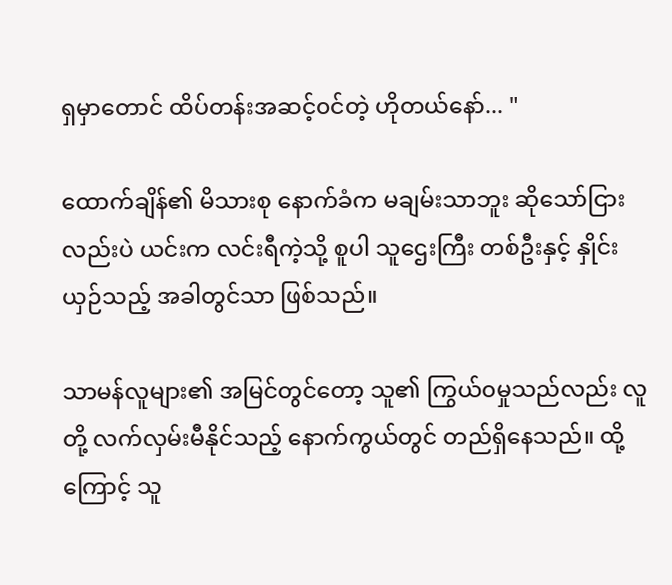ရှမှာ‌တောင် ထိပ်တန်းအဆင့်၀င်တဲ့ ဟိုတယ်နော်... "

ထောက်ချိန်၏ မိသားစု နောက်ခံက မချမ်းသာဘူး ဆိုသော်ငြားလည်းပဲ ယင်းက လင်းရီကဲ့သို့ စူပါ သူဌေးကြီး တစ်ဦးနှင့် နှိုင်းယှဉ်သည့် အခါတွင်သာ ဖြစ်သည်။

သာမန်လူများ၏ အမြင်တွင်တော့ သူ၏ ကြွယ်၀မှုသည်လည်း လူတို့ လက်လှမ်းမီနိုင်သည့် နောက်ကွယ်တွင် တည်ရှိနေသည်။ ထို့ကြောင့် သူ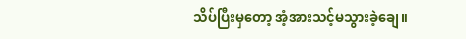သိပ်ပြီးမှတော့ အံ့အားသင့်မသွားခဲ့ချေ။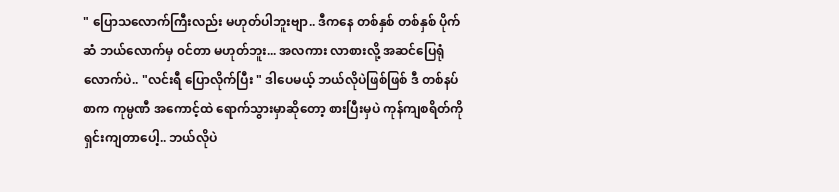" ပြောသလောက်ကြီးလည်း မဟုတ်ပါဘူးဗျာ.. ဒီကနေ တစ်နှစ် တစ်နှစ် ပိုက်ဆံ ဘယ်လောက်မှ ၀င်တာ မဟုတ်ဘူး... အလကား လာစားလို့ အဆင်ပြေရုံလောက်ပဲ.. "လင်းရီ ပြောလိုက်ပြီး " ဒါပေမယ့် ဘယ်လိုပဲဖြစ်ဖြစ် ဒီ တစ်နပ်စာက ကုမ္ပဏီ အကောင့်ထဲ ရောက်သွားမှာဆိုတော့ စားပြီးမှပဲ ကုန်ကျစရိတ်ကို ရှင်းကျတာပေါ့.. ဘယ်လိုပဲ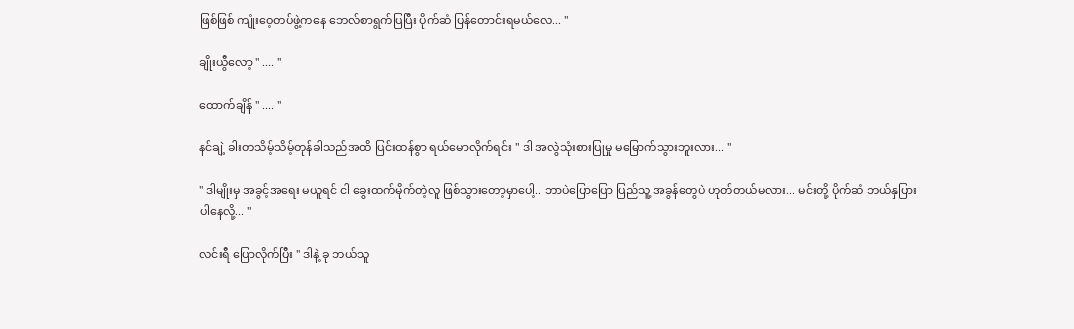ဖြစ်ဖြစ် ကျုံးဝေ့တပ်ဖွဲ့ကနေ ဘေလ်စာရွက်ပြပြီး ပိုက်ဆံ ပြန်တောင်းရမယ်လေ... "

ချိုးယွီလော့ " .... "

ထောက်ချိန် " .... "

နင်ချဲ့ ခါးတသိမ့်သိမ့်တုန်ခါသည်အထိ ပြင်းထန်စွာ ရယ်မောလိုက်ရင်း " ဒါ အလွဲသုံးစားပြုမှု မမြောက်သွားဘူးလား... "

" ဒါမျိုးမှ အခွင့်အရေး မယူရင် ငါ ခွေးထက်မိုက်တဲ့လူ ဖြစ်သွားတော့မှာပေါ့.. ဘာပဲပြောပြော ပြည်သူ့ အခွန်တွေပဲ ဟုတ်တယ်မလား... မင်းတို့ ပိုက်ဆံ ဘယ်နှပြား ပါနေလို့... "

လင်းရီ ပြောလိုက်ပြီး " ဒါနဲ့ ခု ဘယ်သူ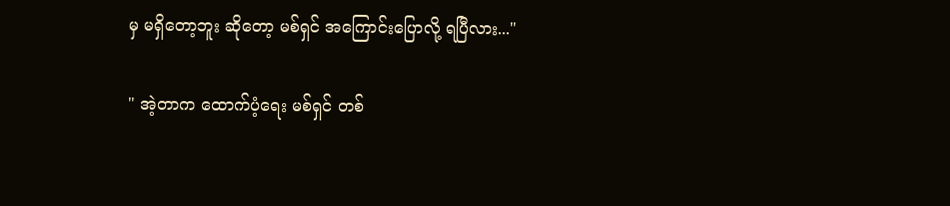မှ မရှိတော့ဘူး ဆိုတော့ မစ်ရှင် အကြောင်းပြောလို့ ရပြီလား..."

" အဲ့တာက ထောက်ပံ့ရေး မစ်ရှင် တစ်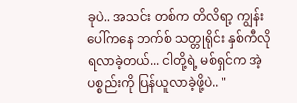ခုပဲ.. အသင်း တစ်က တိလိရာ့ ကျွန်းပေါ်ကနေ ဘက်စ် သတ္တုရိုင်း နှစ်ကီလို ရလာခဲ့တယ်... ငါတို့ရဲ့ မစ်ရှင်က အဲ့ပစ္စည်းကို ပြန်ယူလာခဲ့ဖို့ပဲ.. "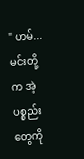" ဟမ်... မင်းတို့က အဲ့ပစ္စည်းတွေကို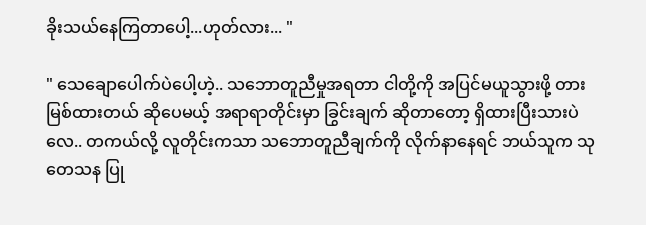ခိုးသယ်နေကြတာပေါ့...ဟုတ်လား... "

" သေချောပေါက်ပဲပေါ့ဟဲ့.. သဘောတူညီမှုအရတာ ငါတို့ကို အပြင်မယူသွားဖို့ တားမြစ်ထားတယ် ဆိုပေမယ့် အရာရာတိုင်းမှာ ခြွင်းချက် ဆိုတာတော့ ရှိထားပြီးသားပဲလေ.. တကယ်လို့ လူတိုင်းကသာ သဘောတူညီချက်ကို လိုက်နာနေရင် ဘယ်သူက သုတေသန ပြု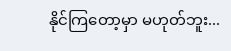နိုင်ကြတော့မှာ မဟုတ်ဘူး...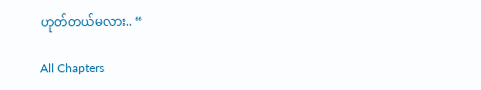ဟုတ်တယ်မလား.. “

All Chapters